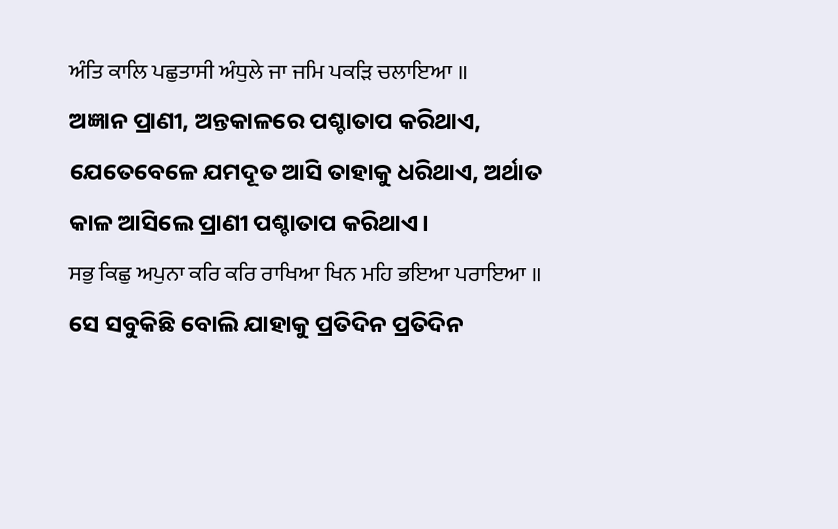ਅੰਤਿ ਕਾਲਿ ਪਛੁਤਾਸੀ ਅੰਧੁਲੇ ਜਾ ਜਮਿ ਪਕੜਿ ਚਲਾਇਆ ॥
ଅଜ୍ଞାନ ପ୍ରାଣୀ, ଅନ୍ତକାଳରେ ପଶ୍ଚାତାପ କରିଥାଏ, ଯେତେବେଳେ ଯମଦୂତ ଆସି ତାହାକୁ ଧରିଥାଏ, ଅର୍ଥାତ କାଳ ଆସିଲେ ପ୍ରାଣୀ ପଶ୍ଚାତାପ କରିଥାଏ।
ਸਭੁ ਕਿਛੁ ਅਪੁਨਾ ਕਰਿ ਕਰਿ ਰਾਖਿਆ ਖਿਨ ਮਹਿ ਭਇਆ ਪਰਾਇਆ ॥
ସେ ସବୁକିଛି ବୋଲି ଯାହାକୁ ପ୍ରତିଦିନ ପ୍ରତିଦିନ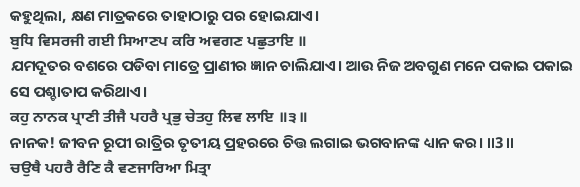କହୁଥିଲା, କ୍ଷଣ ମାତ୍ରକରେ ତାହାଠାରୁ ପର ହୋଇଯାଏ।
ਬੁਧਿ ਵਿਸਰਜੀ ਗਈ ਸਿਆਣਪ ਕਰਿ ਅਵਗਣ ਪਛੁਤਾਇ ॥
ଯମଦୂତର ବଶରେ ପଡିବା ମାତ୍ରେ ପ୍ରାଣୀର ଜ୍ଞାନ ଚାଲିଯାଏ। ଆଉ ନିଜ ଅବଗୁଣ ମନେ ପକାଇ ପକାଇ ସେ ପଶ୍ଚାତାପ କରିଥାଏ।
ਕਹੁ ਨਾਨਕ ਪ੍ਰਾਣੀ ਤੀਜੈ ਪਹਰੈ ਪ੍ਰਭੁ ਚੇਤਹੁ ਲਿਵ ਲਾਇ ॥੩॥
ନାନକ! ଜୀବନ ରୂପୀ ରାତ୍ରିର ତୃତୀୟ ପ୍ରହରରେ ଚିତ୍ତ ଲଗାଇ ଭଗବାନଙ୍କ ଧ୍ୟାନ କର। ॥3॥
ਚਉਥੈ ਪਹਰੈ ਰੈਣਿ ਕੈ ਵਣਜਾਰਿਆ ਮਿਤ੍ਰਾ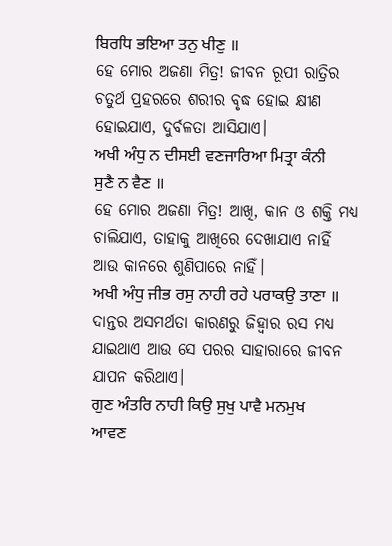ਬਿਰਧਿ ਭਇਆ ਤਨੁ ਖੀਣੁ ॥
ହେ ମୋର ଅଜଣା ମିତ୍ର! ଜୀବନ ରୂପୀ ରାତ୍ରିର ଚତୁର୍ଥ ପ୍ରହରରେ ଶରୀର ବୃଦ୍ଧ ହୋଇ କ୍ଷୀଣ ହୋଇଯାଏ, ଦୁର୍ବଳତା ଆସିଯାଏ।
ਅਖੀ ਅੰਧੁ ਨ ਦੀਸਈ ਵਣਜਾਰਿਆ ਮਿਤ੍ਰਾ ਕੰਨੀ ਸੁਣੈ ਨ ਵੈਣ ॥
ହେ ମୋର ଅଜଣା ମିତ୍ର! ଆଖି, କାନ ଓ ଶକ୍ତି ମଧ୍ୟ ଚାଲିଯାଏ, ତାହାକୁ ଆଖିରେ ଦେଖାଯାଏ ନାହିଁ ଆଉ କାନରେ ଶୁଣିପାରେ ନାହିଁ।
ਅਖੀ ਅੰਧੁ ਜੀਭ ਰਸੁ ਨਾਹੀ ਰਹੇ ਪਰਾਕਉ ਤਾਣਾ ॥
ଦାନ୍ତର ଅସମର୍ଥତା କାରଣରୁ ଜିହ୍ଵାର ରସ ମଧ୍ୟ ଯାଇଥାଏ ଆଉ ସେ ପରର ସାହାରାରେ ଜୀବନ ଯାପନ କରିଥାଏ।
ਗੁਣ ਅੰਤਰਿ ਨਾਹੀ ਕਿਉ ਸੁਖੁ ਪਾਵੈ ਮਨਮੁਖ ਆਵਣ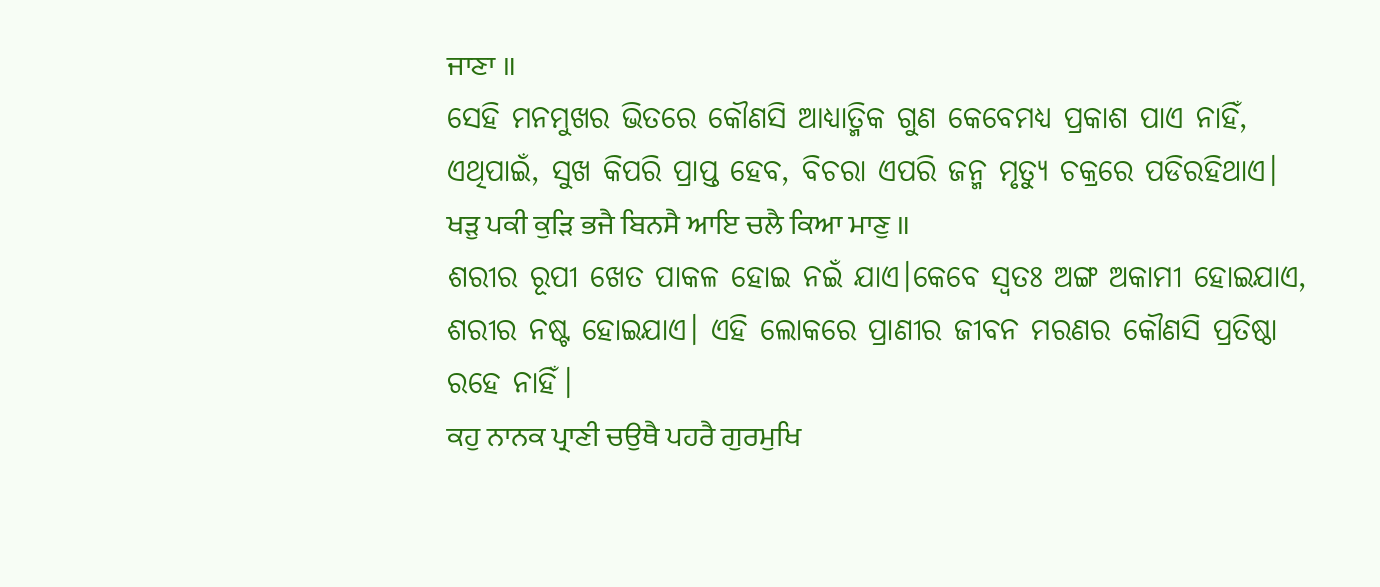ਜਾਣਾ ॥
ସେହି ମନମୁଖର ଭିତରେ କୌଣସି ଆଧ୍ୟାତ୍ମିକ ଗୁଣ କେବେମଧ୍ୟ ପ୍ରକାଶ ପାଏ ନାହିଁ, ଏଥିପାଇଁ, ସୁଖ କିପରି ପ୍ରାପ୍ତ ହେବ, ବିଚରା ଏପରି ଜନ୍ମ ମୃତ୍ୟୁ ଚକ୍ରରେ ପଡିରହିଥାଏ।
ਖੜੁ ਪਕੀ ਕੁੜਿ ਭਜੈ ਬਿਨਸੈ ਆਇ ਚਲੈ ਕਿਆ ਮਾਣੁ ॥
ଶରୀର ରୂପୀ ଖେତ ପାକଳ ହୋଇ ନଇଁ ଯାଏ।କେବେ ସ୍ଵତଃ ଅଙ୍ଗ ଅକାମୀ ହୋଇଯାଏ, ଶରୀର ନଷ୍ଟ ହୋଇଯାଏ। ଏହି ଲୋକରେ ପ୍ରାଣୀର ଜୀବନ ମରଣର କୌଣସି ପ୍ରତିଷ୍ଠା ରହେ ନାହିଁ।
ਕਹੁ ਨਾਨਕ ਪ੍ਰਾਣੀ ਚਉਥੈ ਪਹਰੈ ਗੁਰਮੁਖਿ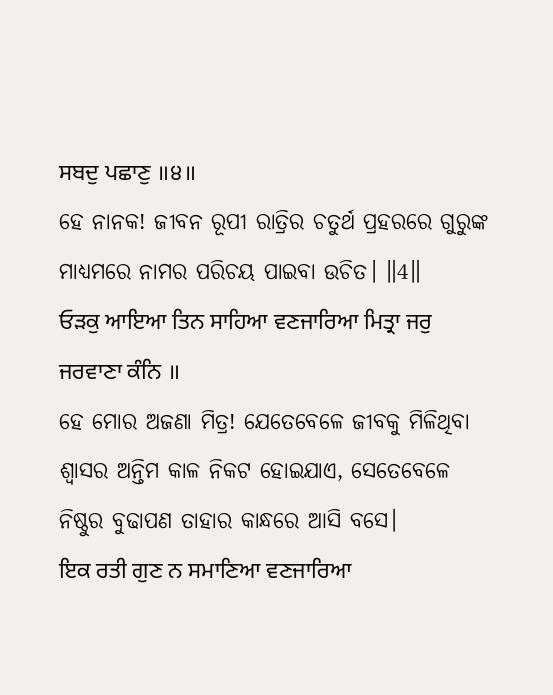ਸਬਦੁ ਪਛਾਣੁ ॥੪॥
ହେ ନାନକ! ଜୀବନ ରୂପୀ ରାତ୍ରିର ଚତୁର୍ଥ ପ୍ରହରରେ ଗୁରୁଙ୍କ ମାଧ୍ୟମରେ ନାମର ପରିଚୟ ପାଇବା ଉଚିତ। ॥4॥
ਓੜਕੁ ਆਇਆ ਤਿਨ ਸਾਹਿਆ ਵਣਜਾਰਿਆ ਮਿਤ੍ਰਾ ਜਰੁ ਜਰਵਾਣਾ ਕੰਨਿ ॥
ହେ ମୋର ଅଜଣା ମିତ୍ର! ଯେତେବେଳେ ଜୀବକୁ ମିଳିଥିବା ଶ୍ଵାସର ଅନ୍ତିମ କାଳ ନିକଟ ହୋଇଯାଏ, ସେତେବେଳେ ନିଷ୍ଠୁର ବୁଢାପଣ ତାହାର କାନ୍ଧରେ ଆସି ବସେ।
ਇਕ ਰਤੀ ਗੁਣ ਨ ਸਮਾਣਿਆ ਵਣਜਾਰਿਆ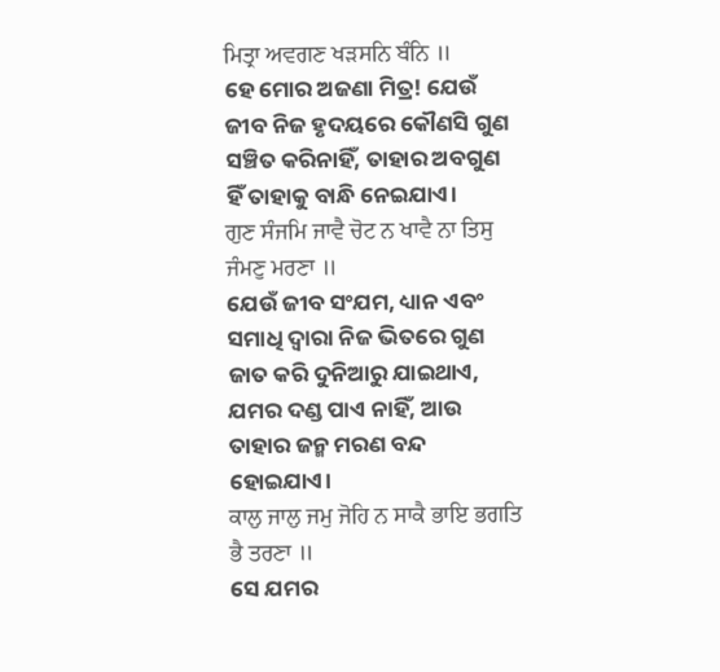ਮਿਤ੍ਰਾ ਅਵਗਣ ਖੜਸਨਿ ਬੰਨਿ ॥
ହେ ମୋର ଅଜଣା ମିତ୍ର! ଯେଉଁ ଜୀବ ନିଜ ହୃଦୟରେ କୌଣସି ଗୁଣ ସଞ୍ଚିତ କରିନାହିଁ, ତାହାର ଅବଗୁଣ ହିଁ ତାହାକୁ ବାନ୍ଧି ନେଇଯାଏ।
ਗੁਣ ਸੰਜਮਿ ਜਾਵੈ ਚੋਟ ਨ ਖਾਵੈ ਨਾ ਤਿਸੁ ਜੰਮਣੁ ਮਰਣਾ ॥
ଯେଉଁ ଜୀବ ସଂଯମ, ଧ୍ୟାନ ଏବଂ ସମାଧି ଦ୍ଵାରା ନିଜ ଭିତରେ ଗୁଣ ଜାତ କରି ଦୁନିଆରୁ ଯାଇଥାଏ, ଯମର ଦଣ୍ଡ ପାଏ ନାହିଁ, ଆଉ ତାହାର ଜନ୍ମ ମରଣ ବନ୍ଦ ହୋଇଯାଏ।
ਕਾਲੁ ਜਾਲੁ ਜਮੁ ਜੋਹਿ ਨ ਸਾਕੈ ਭਾਇ ਭਗਤਿ ਭੈ ਤਰਣਾ ॥
ସେ ଯମର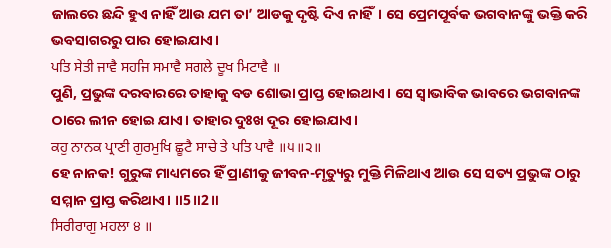ଜାଲରେ ଛନ୍ଦି ହୁଏ ନାହିଁ ଆଉ ଯମ ତା’ ଆଡକୁ ଦୃଷ୍ଟି ଦିଏ ନାହିଁ। ସେ ପ୍ରେମପୂର୍ବକ ଭଗବାନଙ୍କୁ ଭକ୍ତି କରି ଭବସାଗରରୁ ପାର ହୋଇଯାଏ।
ਪਤਿ ਸੇਤੀ ਜਾਵੈ ਸਹਜਿ ਸਮਾਵੈ ਸਗਲੇ ਦੂਖ ਮਿਟਾਵੈ ॥
ପୁଣି, ପ୍ରଭୁଙ୍କ ଦରବାରରେ ତାହାକୁ ବଡ ଶୋଭା ପ୍ରାପ୍ତ ହୋଇଥାଏ। ସେ ସ୍ଵାଭାବିକ ଭାବରେ ଭଗବାନଙ୍କ ଠାରେ ଲୀନ ହୋଇ ଯାଏ। ତାହାର ଦୁଃଖ ଦୂର ହୋଇଯାଏ।
ਕਹੁ ਨਾਨਕ ਪ੍ਰਾਣੀ ਗੁਰਮੁਖਿ ਛੂਟੈ ਸਾਚੇ ਤੇ ਪਤਿ ਪਾਵੈ ॥੫॥੨॥
ହେ ନାନକ! ଗୁରୁଙ୍କ ମାଧ୍ୟମରେ ହିଁ ପ୍ରାଣୀକୁ ଜୀବନ-ମୃତ୍ୟୁରୁ ମୁକ୍ତି ମିଳିଥାଏ ଆଉ ସେ ସତ୍ୟ ପ୍ରଭୁଙ୍କ ଠାରୁ ସମ୍ମାନ ପ୍ରାପ୍ତ କରିଥାଏ। ॥5॥2॥
ਸਿਰੀਰਾਗੁ ਮਹਲਾ ੪ ॥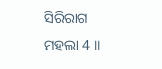ସିରିରାଗ ମହଲା 4 ॥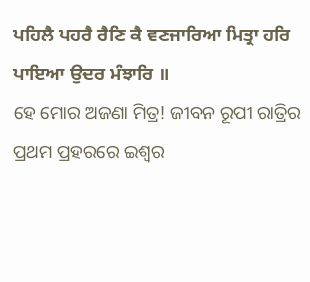ਪਹਿਲੈ ਪਹਰੈ ਰੈਣਿ ਕੈ ਵਣਜਾਰਿਆ ਮਿਤ੍ਰਾ ਹਰਿ ਪਾਇਆ ਉਦਰ ਮੰਝਾਰਿ ॥
ହେ ମୋର ଅଜଣା ମିତ୍ର! ଜୀବନ ରୂପୀ ରାତ୍ରିର ପ୍ରଥମ ପ୍ରହରରେ ଇଶ୍ଵର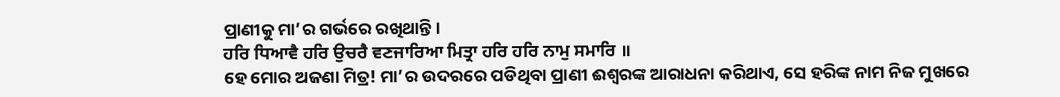ପ୍ରାଣୀକୁ ମା’ର ଗର୍ଭରେ ରଖିଥାନ୍ତି।
ਹਰਿ ਧਿਆਵੈ ਹਰਿ ਉਚਰੈ ਵਣਜਾਰਿਆ ਮਿਤ੍ਰਾ ਹਰਿ ਹਰਿ ਨਾਮੁ ਸਮਾਰਿ ॥
ହେ ମୋର ଅଜଣା ମିତ୍ର! ମା’ର ଉଦରରେ ପଡିଥିବା ପ୍ରାଣୀ ଈଶ୍ବରଙ୍କ ଆରାଧନା କରିଥାଏ, ସେ ହରିଙ୍କ ନାମ ନିଜ ମୁଖରେ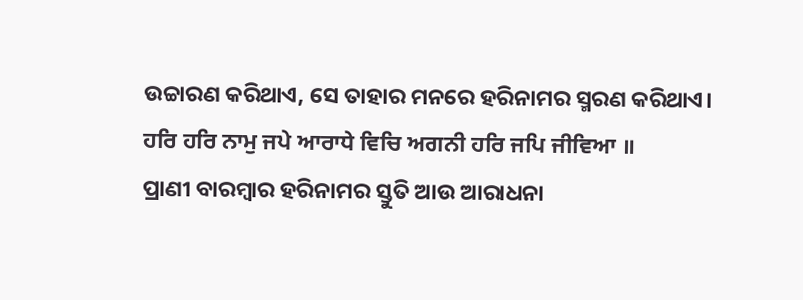ଉଚ୍ଚାରଣ କରିଥାଏ, ସେ ତାହାର ମନରେ ହରିନାମର ସ୍ମରଣ କରିଥାଏ।
ਹਰਿ ਹਰਿ ਨਾਮੁ ਜਪੇ ਆਰਾਧੇ ਵਿਚਿ ਅਗਨੀ ਹਰਿ ਜਪਿ ਜੀਵਿਆ ॥
ପ୍ରାଣୀ ବାରମ୍ବାର ହରିନାମର ସ୍ତୁତି ଆଉ ଆରାଧନା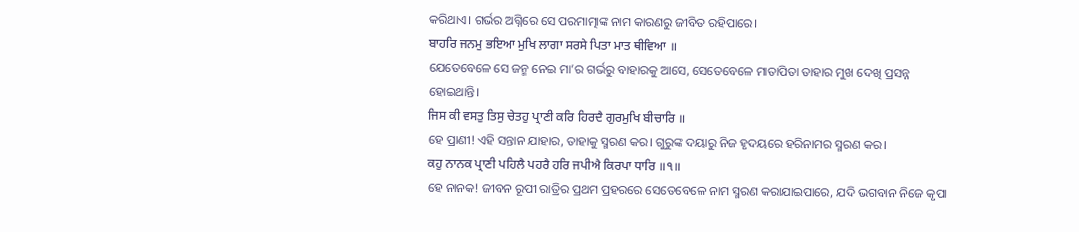କରିଥାଏ। ଗର୍ଭର ଅଗ୍ନିରେ ସେ ପରମାତ୍ମାଙ୍କ ନାମ କାରଣରୁ ଜୀବିତ ରହିପାରେ।
ਬਾਹਰਿ ਜਨਮੁ ਭਇਆ ਮੁਖਿ ਲਾਗਾ ਸਰਸੇ ਪਿਤਾ ਮਾਤ ਥੀਵਿਆ ॥
ଯେତେବେଳେ ସେ ଜନ୍ମ ନେଇ ମା’ର ଗର୍ଭରୁ ବାହାରକୁ ଆସେ, ସେତେବେଳେ ମାତାପିତା ତାହାର ମୁଖ ଦେଖି ପ୍ରସନ୍ନ ହୋଇଥାନ୍ତି।
ਜਿਸ ਕੀ ਵਸਤੁ ਤਿਸੁ ਚੇਤਹੁ ਪ੍ਰਾਣੀ ਕਰਿ ਹਿਰਦੈ ਗੁਰਮੁਖਿ ਬੀਚਾਰਿ ॥
ହେ ପ୍ରାଣୀ! ଏହି ସନ୍ତାନ ଯାହାର, ତାହାକୁ ସ୍ମରଣ କର। ଗୁରୁଙ୍କ ଦୟାରୁ ନିଜ ହୃଦୟରେ ହରିନାମର ସ୍ମରଣ କର।
ਕਹੁ ਨਾਨਕ ਪ੍ਰਾਣੀ ਪਹਿਲੈ ਪਹਰੈ ਹਰਿ ਜਪੀਐ ਕਿਰਪਾ ਧਾਰਿ ॥੧॥
ହେ ନାନକ! ଜୀବନ ରୂପୀ ରାତ୍ରିର ପ୍ରଥମ ପ୍ରହରରେ ସେତେବେଳେ ନାମ ସ୍ମରଣ କରାଯାଇପାରେ, ଯଦି ଭଗବାନ ନିଜେ କୃପା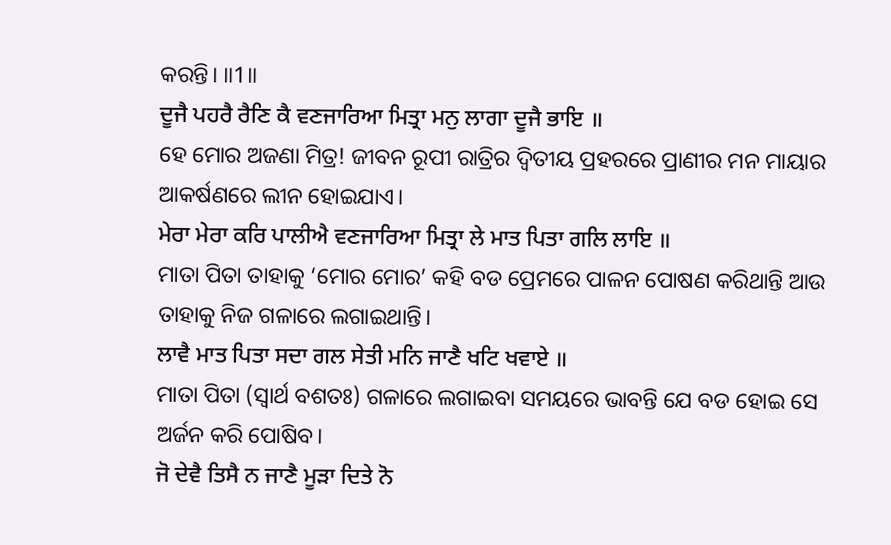କରନ୍ତି। ॥1॥
ਦੂਜੈ ਪਹਰੈ ਰੈਣਿ ਕੈ ਵਣਜਾਰਿਆ ਮਿਤ੍ਰਾ ਮਨੁ ਲਾਗਾ ਦੂਜੈ ਭਾਇ ॥
ହେ ମୋର ଅଜଣା ମିତ୍ର! ଜୀବନ ରୂପୀ ରାତ୍ରିର ଦ୍ଵିତୀୟ ପ୍ରହରରେ ପ୍ରାଣୀର ମନ ମାୟାର ଆକର୍ଷଣରେ ଲୀନ ହୋଇଯାଏ।
ਮੇਰਾ ਮੇਰਾ ਕਰਿ ਪਾਲੀਐ ਵਣਜਾਰਿਆ ਮਿਤ੍ਰਾ ਲੇ ਮਾਤ ਪਿਤਾ ਗਲਿ ਲਾਇ ॥
ମାତା ପିତା ତାହାକୁ ‘ମୋର ମୋର’ କହି ବଡ ପ୍ରେମରେ ପାଳନ ପୋଷଣ କରିଥାନ୍ତି ଆଉ ତାହାକୁ ନିଜ ଗଳାରେ ଲଗାଇଥାନ୍ତି।
ਲਾਵੈ ਮਾਤ ਪਿਤਾ ਸਦਾ ਗਲ ਸੇਤੀ ਮਨਿ ਜਾਣੈ ਖਟਿ ਖਵਾਏ ॥
ମାତା ପିତା (ସ୍ଵାର୍ଥ ବଶତଃ) ଗଳାରେ ଲଗାଇବା ସମୟରେ ଭାବନ୍ତି ଯେ ବଡ ହୋଇ ସେ ଅର୍ଜନ କରି ପୋଷିବ।
ਜੋ ਦੇਵੈ ਤਿਸੈ ਨ ਜਾਣੈ ਮੂੜਾ ਦਿਤੇ ਨੋ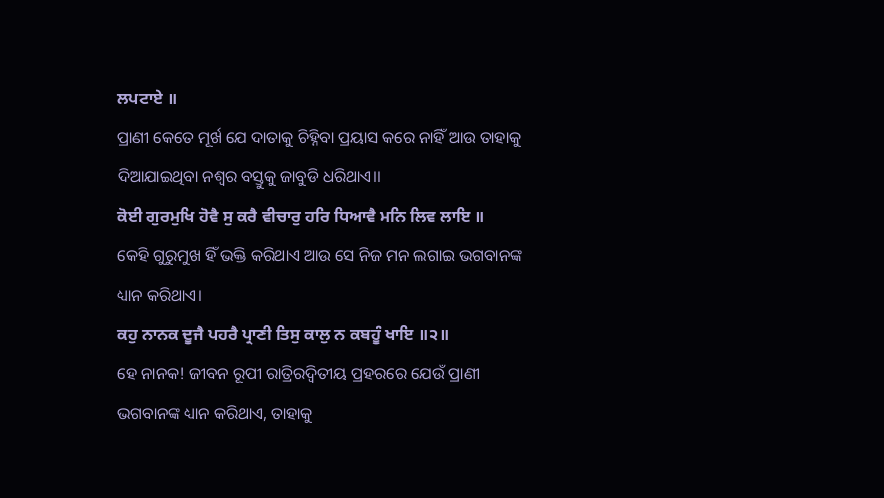ਲਪਟਾਏ ॥
ପ୍ରାଣୀ କେତେ ମୂର୍ଖ ଯେ ଦାତାକୁ ଚିହ୍ନିବା ପ୍ରୟାସ କରେ ନାହିଁ ଆଉ ତାହାକୁ ଦିଆଯାଇଥିବା ନଶ୍ଵର ବସ୍ତୁକୁ ଜାବୁଡି ଧରିଥାଏ।।
ਕੋਈ ਗੁਰਮੁਖਿ ਹੋਵੈ ਸੁ ਕਰੈ ਵੀਚਾਰੁ ਹਰਿ ਧਿਆਵੈ ਮਨਿ ਲਿਵ ਲਾਇ ॥
କେହି ଗୁରୁମୁଖ ହିଁ ଭକ୍ତି କରିଥାଏ ଆଉ ସେ ନିଜ ମନ ଲଗାଇ ଭଗବାନଙ୍କ ଧ୍ୟାନ କରିଥାଏ।
ਕਹੁ ਨਾਨਕ ਦੂਜੈ ਪਹਰੈ ਪ੍ਰਾਣੀ ਤਿਸੁ ਕਾਲੁ ਨ ਕਬਹੂੰ ਖਾਇ ॥੨॥
ହେ ନାନକ! ଜୀବନ ରୂପୀ ରାତ୍ରିରଦ୍ଵିତୀୟ ପ୍ରହରରେ ଯେଉଁ ପ୍ରାଣୀ ଭଗବାନଙ୍କ ଧ୍ୟାନ କରିଥାଏ, ତାହାକୁ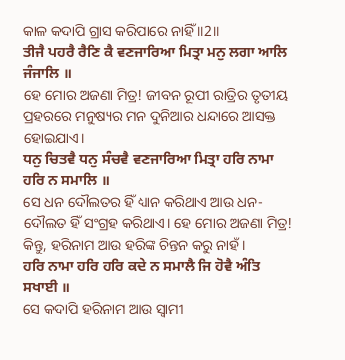କାଳ କଦାପି ଗ୍ରାସ କରିପାରେ ନାହିଁ ॥2॥
ਤੀਜੈ ਪਹਰੈ ਰੈਣਿ ਕੈ ਵਣਜਾਰਿਆ ਮਿਤ੍ਰਾ ਮਨੁ ਲਗਾ ਆਲਿ ਜੰਜਾਲਿ ॥
ହେ ମୋର ଅଜଣା ମିତ୍ର! ଜୀବନ ରୂପୀ ରାତ୍ରିର ତୃତୀୟ ପ୍ରହରରେ ମନୁଷ୍ୟର ମନ ଦୁନିଆର ଧନ୍ଦାରେ ଆସକ୍ତ ହୋଇଯାଏ।
ਧਨੁ ਚਿਤਵੈ ਧਨੁ ਸੰਚਵੈ ਵਣਜਾਰਿਆ ਮਿਤ੍ਰਾ ਹਰਿ ਨਾਮਾ ਹਰਿ ਨ ਸਮਾਲਿ ॥
ସେ ଧନ ଦୌଲତର ହିଁ ଧ୍ୟାନ କରିଥାଏ ଆଉ ଧନ-ଦୌଲତ ହିଁ ସଂଗ୍ରହ କରିଥାଏ। ହେ ମୋର ଅଜଣା ମିତ୍ର! କିନ୍ତୁ, ହରିନାମ ଆଉ ହରିଙ୍କ ଚିନ୍ତନ କରୁ ନାହଁ।
ਹਰਿ ਨਾਮਾ ਹਰਿ ਹਰਿ ਕਦੇ ਨ ਸਮਾਲੈ ਜਿ ਹੋਵੈ ਅੰਤਿ ਸਖਾਈ ॥
ସେ କଦାପି ହରିନାମ ଆଉ ସ୍ଵାମୀ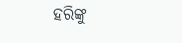ହରିଙ୍କୁ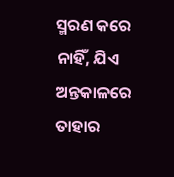ସ୍ମରଣ କରେ ନାହିଁ, ଯିଏ ଅନ୍ତକାଳରେ ତାହାର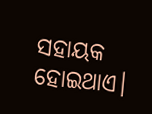ସହାୟକ ହୋଇଥାଏ।